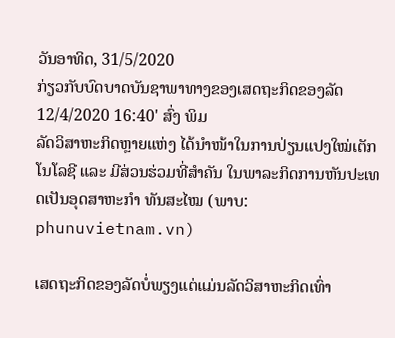ວັນອາທິດ, 31/5/2020
ກ່ຽວກັບບົດບາດບັນຊາພາທາງຂອງເສດຖະກິດຂອງລັດ
12/4/2020 16:40' ສົ່ງ ພິມ
ລັດວິສາຫະກິດຫຼາຍແຫ່ງ ໄດ້ນຳໜ້າໃນການປ່ຽນແປງໃໝ່ເຕັກໂນໂລຊີ ແລະ ມີສ່ວນຮ່ວມທີ່ສຳຄັນ ໃນພາລະກິດການຫັນປະເທດເປັນອຸດສາຫະກຳ ທັນສະໄໝ (ພາບ: phunuvietnam.vn)

ເສດຖະກິດຂອງລັດບໍ່ພຽງແຕ່ແມ່ນລັດວິສາຫະກິດເທົ່າ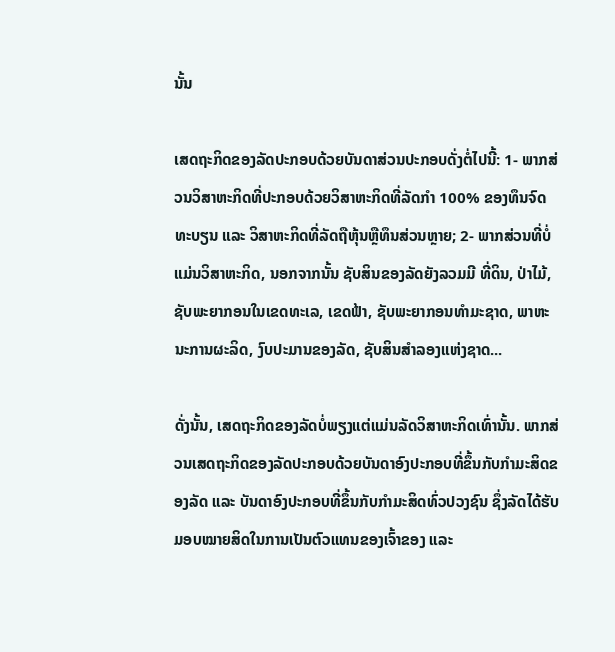ນັ້ນ

ເສດຖະກິດຂອງລັດປະກອບດ້ວຍບັນດາສ່ວນປະກອບດັ່ງຕໍ່ໄປນີ້: 1- ພາກສ່ວນວິສາຫະກິດທີ່ປະກອບດ້ວຍວິສາຫະກິດທີ່ລັດກຳ 100% ຂອງທຶນຈົດທະບຽນ ແລະ ວິສາຫະກິດທີ່ລັດຖືຫຸ້ນຫຼືທຶນສ່ວນຫຼາຍ; 2- ພາກສ່ວນທີ່ບໍ່ແມ່ນວິສາຫະກິດ, ນອກຈາກນັ້ນ ຊັບສິນຂອງລັດຍັງລວມມີ ທີ່ດິນ, ປ່າໄມ້, ຊັບພະຍາກອນໃນເຂດທະເລ, ເຂດຟ້າ, ຊັບພະຍາກອນທຳມະຊາດ, ພາຫະນະການຜະລິດ, ງົບປະມານຂອງລັດ, ຊັບສິນສຳລອງແຫ່ງຊາດ...

ດັ່ງນັ້ນ, ເສດຖະກິດຂອງລັດບໍ່ພຽງແຕ່ແມ່ນລັດວິສາຫະກິດເທົ່ານັ້ນ. ພາກສ່ວນເສດຖະກິດຂອງລັດປະກອບດ້ວຍບັນດາອົງປະກອບທີ່ຂຶ້ນກັບກຳມະສິດຂອງລັດ ແລະ ບັນດາອົງປະກອບທີ່ຂຶ້ນກັບກຳມະສິດທົ່ວປວງຊົນ ຊຶ່ງລັດໄດ້ຮັບມອບໝາຍສິດໃນການເປັນຕົວແທນຂອງເຈົ້າຂອງ ແລະ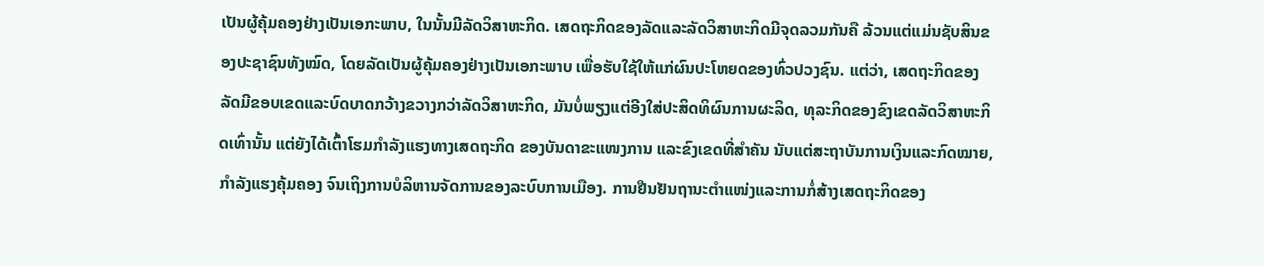ເປັນຜູ້ຄຸ້ມຄອງຢ່າງເປັນເອກະພາບ, ໃນນັ້ນມີລັດວິສາຫະກິດ. ເສດຖະກິດຂອງລັດແລະລັດວິສາຫະກິດມີຈຸດລວມກັນຄື ລ້ວນແຕ່ແມ່ນຊັບສິນຂອງປະຊາຊົນທັງໝົດ, ໂດຍລັດເປັນຜູ້ຄຸ້ມຄອງຢ່າງເປັນເອກະພາບ ເພື່ອຮັບໃຊ້ໃຫ້ແກ່ຜົນປະໂຫຍດຂອງທົ່ວປວງຊົນ. ແຕ່ວ່າ, ເສດຖະກິດຂອງລັດມີຂອບເຂດແລະບົດບາດກວ້າງຂວາງກວ່າລັດວິສາຫະກິດ, ມັນບໍ່ພຽງແຕ່ອີງໃສ່ປະສິດທິຜົນການຜະລິດ, ທຸລະກິດຂອງຂົງເຂດລັດວິສາຫະກິດເທົ່ານັ້ນ ແຕ່ຍັງໄດ້ເຕົ້າໂຮມກຳລັງແຮງທາງເສດຖະກິດ ຂອງບັນດາຂະແໜງການ ແລະຂົງເຂດທີ່ສຳຄັນ ນັບແຕ່ສະຖາບັນການເງິນແລະກົດໝາຍ, ກຳລັງແຮງຄຸ້ມຄອງ ຈົນເຖິງການບໍລິຫານຈັດການຂອງລະບົບການເມືອງ. ການຢືນຢັນຖານະຕຳແໜ່ງແລະການກໍ່ສ້າງເສດຖະກິດຂອງ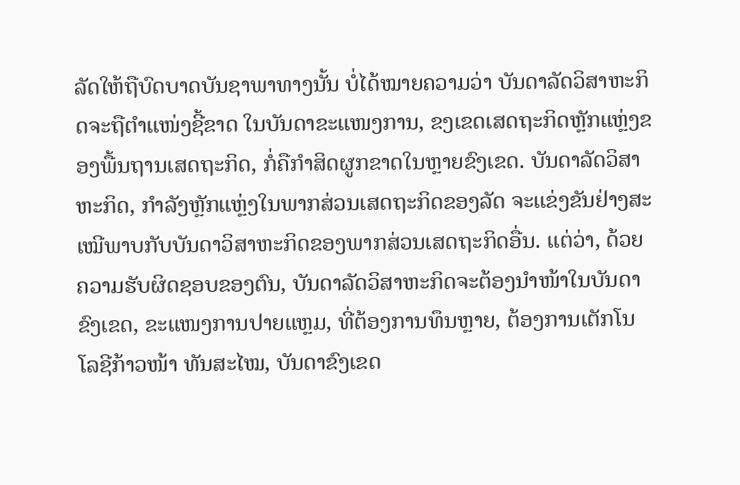ລັດໃຫ້ຖືບົດບາດບັນຊາພາທາງນັ້ນ ບໍ່ໄດ້ໝາຍຄວາມວ່າ ບັນດາລັດວິສາຫະກິດຈະຖືຕຳແໜ່ງຊີ້ຂາດ ໃນບັນດາຂະແໜງການ, ຂງເຂດເສດຖະກິດຫຼັກແຫຼ່ງຂອງພື້ນຖານເສດຖະກິດ, ກໍ່ຄືກຳສິດຜູກຂາດໃນຫຼາຍຂົງເຂດ. ບັນດາລັດວິສາຫະກິດ, ກຳລັງຫຼັກແຫຼ່ງໃນພາກສ່ວນເສດຖະກິດຂອງລັດ ຈະແຂ່ງຂັນຢ່າງສະເໝີພາບກັບບັນດາວິສາຫະກິດຂອງພາກສ່ວນເສດຖະກິດອື່ນ. ແຕ່ວ່າ, ດ້ວຍຄວາມຮັບຜິດຊອບຂອງຕົນ, ບັນດາລັດວິສາຫະກິດຈະຕ້ອງນຳໜ້າໃນບັນດາຂົງເຂດ, ຂະແໜງການປາຍແຫຼມ, ທີ່ຕ້ອງການທຶນຫຼາຍ, ຕ້ອງການເຕັກໂນໂລຊີກ້າວໜ້າ ທັນສະໄໝ, ບັນດາຂົງເຂດ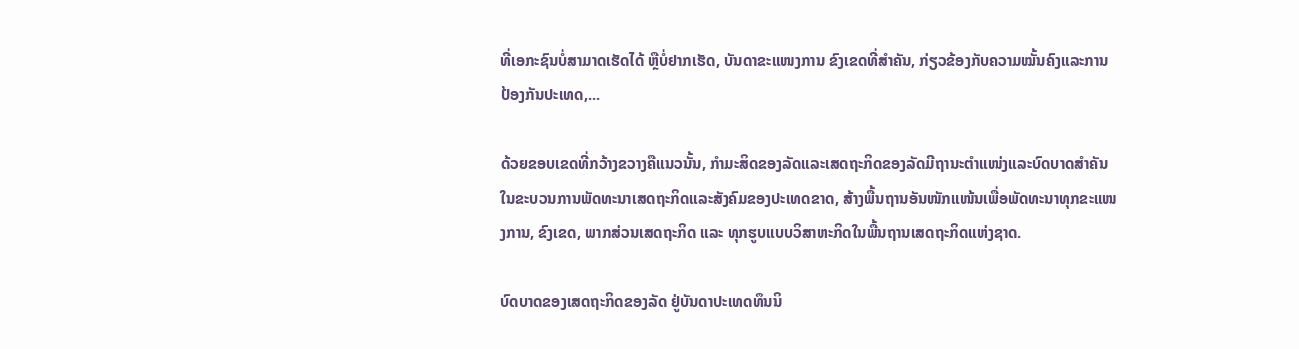ທີ່ເອກະຊົນບໍ່ສາມາດເຮັດໄດ້ ຫຼືບໍ່ຢາກເຮັດ, ບັນດາຂະແໜງການ ຂົງເຂດທີ່ສຳຄັນ, ກ່ຽວຂ້ອງກັບຄວາມໝັ້ນຄົງແລະການປ້ອງກັນປະເທດ,...

ດ້ວຍຂອບເຂດທີ່ກວ້າງຂວາງຄືແນວນັ້ນ, ກຳມະສິດຂອງລັດແລະເສດຖະກິດຂອງລັດມີຖານະຕຳແໜ່ງແລະບົດບາດສຳຄັນໃນຂະບວນການພັດທະນາເສດຖະກິດແລະສັງຄົມຂອງປະເທດຂາດ, ສ້າງພື້ນຖານອັນໜັກແໜ້ນເພື່ອພັດທະນາທຸກຂະແໜງການ, ຂົງເຂດ, ພາກສ່ວນເສດຖະກິດ ແລະ ທຸກຮູບແບບວິສາຫະກິດໃນພື້ນຖານເສດຖະກິດແຫ່ງຊາດ.

ບົດບາດຂອງເສດຖະກິດຂອງລັດ ຢູ່ບັນດາປະເທດທຶນນິ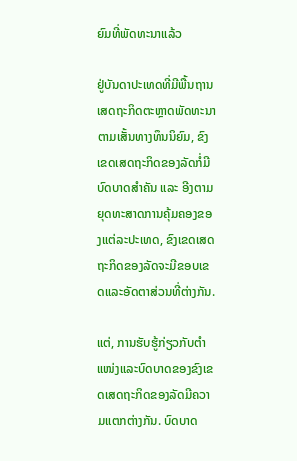ຍົມທີ່ພັດທະນາແລ້ວ

ຢູ່ບັນດາປະເທດທີ່ມີພື້ນຖານເສດຖະກິດຕະຫຼາດພັດທະນາຕາມເສັ້ນທາງທຶນນິຍົມ, ຂົງເຂດເສດຖະກິດຂອງລັດກໍ່ມີບົດບາດສຳຄັນ ແລະ ອີງຕາມຍຸດທະສາດການຄຸ້ມຄອງຂອງແຕ່ລະປະເທດ, ຂົງເຂດເສດຖະກິດຂອງລັດຈະມີຂອບເຂດແລະອັດຕາສ່ວນທີ່ຕ່າງກັນ.

ແຕ່, ການຮັບຮູ້ກ່ຽວກັບຕຳແໜ່ງແລະບົດບາດຂອງຂົງເຂດເສດຖະກິດຂອງລັດມີຄວາມແຕກຕ່າງກັນ. ບົດບາດ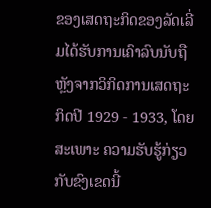ຂອງເສດຖະກິດຂອງລັດເລີ່ມໄດ້ຮັບການເຄົາລົບນັບຖືຫຼັງຈາກວິກິດການເສດຖະກິດປີ 1929 - 1933, ໂດຍສະເພາະ ຄວາມຮັບຮູ້ກ່ຽວກັບຂົງເຂດນີ້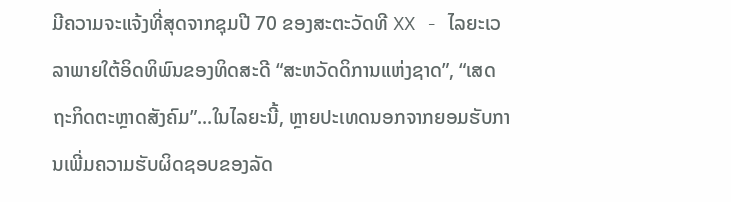ມີຄວາມຈະແຈ້ງທີ່ສຸດຈາກຊຸມປີ 70 ຂອງສະຕະວັດທີ XX - ໄລຍະເວລາພາຍໃຕ້ອິດທິພົນຂອງທິດສະດີ “ສະຫວັດດິການແຫ່ງຊາດ”, “ເສດຖະກິດຕະຫຼາດສັງຄົມ”...ໃນໄລຍະນີ້, ຫຼາຍປະເທດນອກຈາກຍອມຮັບການເພີ່ມຄວາມຮັບຜິດຊອບຂອງລັດ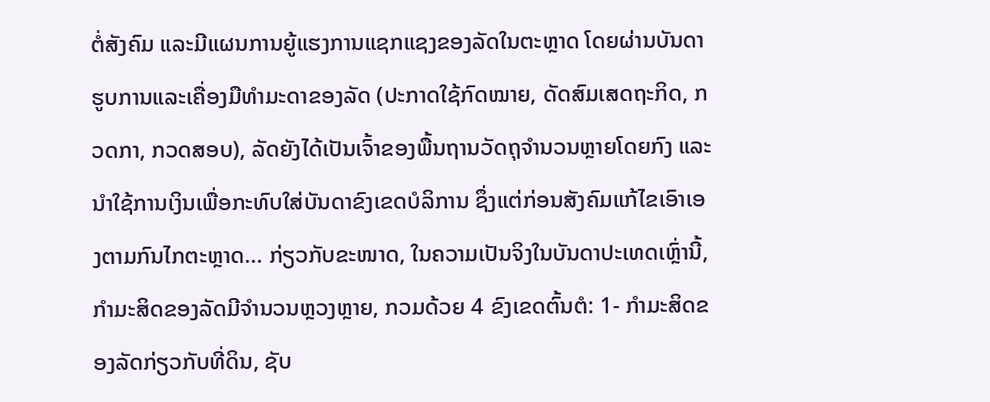ຕໍ່ສັງຄົມ ແລະມີແຜນການຍູ້ແຮງການແຊກແຊງຂອງລັດໃນຕະຫຼາດ ໂດຍຜ່ານບັນດາຮູບການແລະເຄື່ອງມືທຳມະດາຂອງລັດ (ປະກາດໃຊ້ກົດໝາຍ, ດັດສົມເສດຖະກິດ, ກວດກາ, ກວດສອບ), ລັດຍັງໄດ້ເປັນເຈົ້າຂອງພື້ນຖານວັດຖຸຈຳນວນຫຼາຍໂດຍກົງ ແລະນຳໃຊ້ການເງິນເພື່ອກະທົບໃສ່ບັນດາຂົງເຂດບໍລິການ ຊຶ່ງແຕ່ກ່ອນສັງຄົມແກ້ໄຂເອົາເອງຕາມກົນໄກຕະຫຼາດ... ກ່ຽວກັບຂະໜາດ, ໃນຄວາມເປັນຈິງໃນບັນດາປະເທດເຫຼົ່ານີ້, ກຳມະສິດຂອງລັດມີຈຳນວນຫຼວງຫຼາຍ, ກວມດ້ວຍ 4 ຂົງເຂດຕົ້ນຕໍ: 1- ກຳມະສິດຂອງລັດກ່ຽວກັບທີ່ດິນ, ຊັບ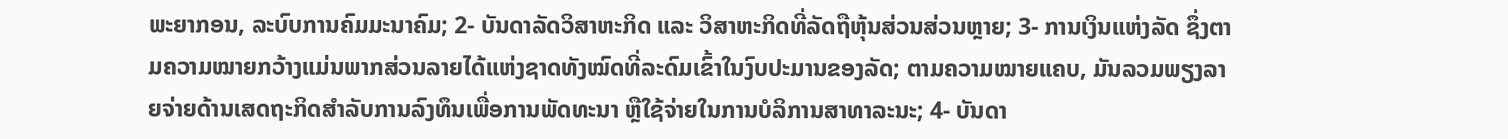ພະຍາກອນ, ລະບົບການຄົມມະນາຄົມ; 2- ບັນດາລັດວິສາຫະກິດ ແລະ ວິສາຫະກິດທີ່ລັດຖືຫຸ້ນສ່ວນສ່ວນຫຼາຍ; 3- ການເງິນແຫ່ງລັດ ຊຶ່ງຕາມຄວາມໝາຍກວ້າງແມ່ນພາກສ່ວນລາຍໄດ້ແຫ່ງຊາດທັງໝົດທີ່ລະດົມເຂົ້າໃນງົບປະມານຂອງລັດ; ຕາມຄວາມໝາຍແຄບ, ມັນລວມພຽງລາຍຈ່າຍດ້ານເສດຖະກິດສຳລັບການລົງທຶນເພື່ອການພັດທະນາ ຫຼືໃຊ້ຈ່າຍໃນການບໍລິການສາທາລະນະ; 4- ບັນດາ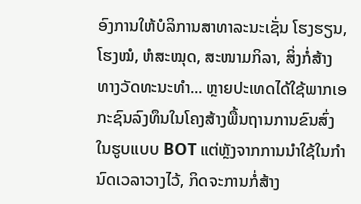ອົງການໃຫ້ບໍລິການສາທາລະນະເຊັ່ນ ໂຮງຮຽນ, ໂຮງໝໍ, ຫໍສະໝຸດ, ສະໜາມກິລາ, ສິ່ງກໍ່ສ້າງທາງວັດທະນະທຳ... ຫຼາຍປະເທດໄດ້ໃຊ້ພາກເອກະຊົນລົງທຶນໃນໂຄງສ້າງພື້ນຖານການຂົນສົ່ງໃນຮູບແບບ BOT ແຕ່ຫຼັງຈາກການນຳໃຊ້ໃນກຳນົດເວລາວາງໄວ້, ກິດຈະການກໍ່ສ້າງ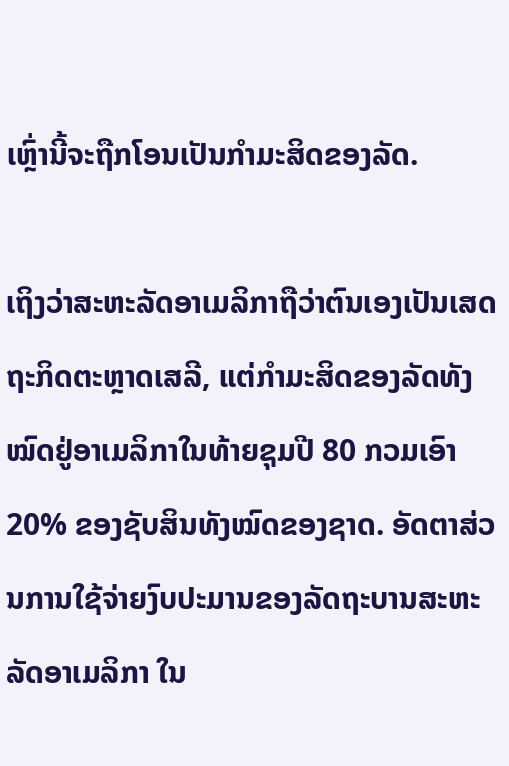ເຫຼົ່ານີ້ຈະຖືກໂອນເປັນກຳມະສິດຂອງລັດ.

ເຖິງວ່າສະຫະລັດອາເມລິກາຖືວ່າຕົນເອງເປັນເສດຖະກິດຕະຫຼາດເສລີ, ແຕ່ກຳມະສິດຂອງລັດທັງໝົດຢູ່ອາເມລິກາໃນທ້າຍຊຸມປີ 80 ກວມເອົາ 20% ຂອງຊັບສິນທັງໝົດຂອງຊາດ. ອັດຕາສ່ວນການໃຊ້ຈ່າຍງົບປະມານຂອງລັດຖະບານສະຫະລັດອາເມລິກາ ໃນ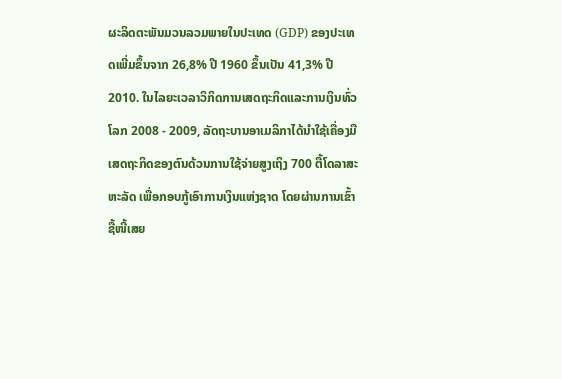ຜະລິດຕະພັນມວນລວມພາຍໃນປະເທດ (GDP) ຂອງປະເທດເພີ່ມຂຶ້ນຈາກ 26,8% ປີ 1960 ຂຶ້ນເປັນ 41,3% ປີ 2010. ໃນໄລຍະເວລາວິກິດການເສດຖະກິດແລະການເງິນທົ່ວໂລກ 2008 - 2009, ລັດຖະບານອາເມລິກາໄດ້ນຳໃຊ້ເຄື່ອງມືເສດຖະກິດຂອງຕົນດ້ວນການໃຊ້ຈ່າຍສູງເຖິງ 700 ຕື້ໂດລາສະຫະລັດ ເພື່ອກອບກູ້ເອົາການເງິນແຫ່ງຊາດ ໂດຍຜ່ານການເຂົ້າຊື້ໜີ້ເສຍ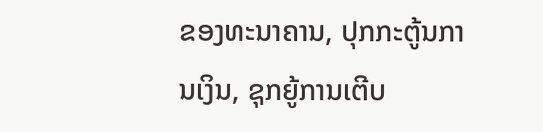ຂອງທະນາຄານ, ປຸກກະຕູ້ນການເງິນ, ຊຸກຍູ້ການເຕີບ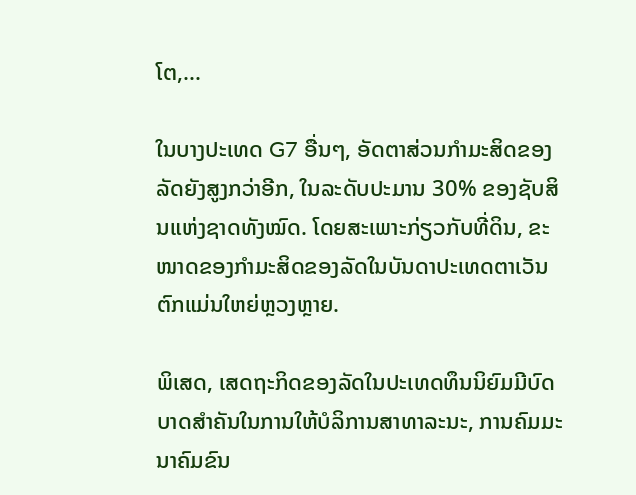ໂຕ,...

ໃນບາງປະເທດ G7 ອື່ນໆ, ອັດຕາສ່ວນກຳມະສິດຂອງລັດຍັງສູງກວ່າອີກ, ໃນລະດັບປະມານ 30% ຂອງຊັບສິນແຫ່ງຊາດທັງໝົດ. ໂດຍສະເພາະກ່ຽວກັບທີ່ດິນ, ຂະໜາດຂອງກຳມະສິດຂອງລັດໃນບັນດາປະເທດຕາເວັນຕົກແມ່ນໃຫຍ່ຫຼວງຫຼາຍ.

ພິເສດ, ເສດຖະກິດຂອງລັດໃນປະເທດທຶນນິຍົມມີບົດບາດສຳຄັນໃນການໃຫ້ບໍລິການສາທາລະນະ, ການຄົມມະນາຄົມຂົນ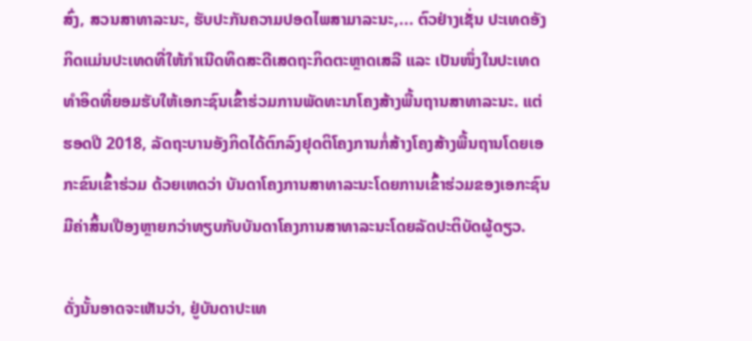ສົ່ງ, ສວນສາທາລະນະ, ຮັບປະກັນຄວາມປອດໄພສາມາລະນະ,... ຕົວຢ່າງເຊັ່ນ ປະເທດອັງກິດແມ່ນປະເທດທີ່ໃຫ້ກຳເນີດທິດສະດີເສດຖະກິດຕະຫຼາດເສລີ ແລະ ເປັນໜຶ່ງໃນປະເທດທຳອິດທີ່ຍອມຮັບໃຫ້ເອກະຊົນເຂົ້າຮ່ວມການພັດທະນາໂຄງສ້າງພື້ນຖານສາທາລະນະ. ແຕ່ຮອດປີ 2018, ລັດຖະບານອັງກິດໄດ້ຕົກລົງຢຸດຕິໂຄງການກໍ່ສ້າງໂຄງສ້າງພື້ນຖານໂດຍເອກະຂົນເຂົ້າຮ່ວມ ດ້ວຍເຫດວ່າ ບັນດາໂຄງການສາທາລະນະໂດຍການເຂົ້າຮ່ວມຂອງເອກະຊົນມີຄ່າສິ້ນເປືອງຫຼາຍກວ່າທຽບກັບບັນດາໂຄງການສາທາລະນະໂດຍລັດປະຕິບັດຜູ້ດຽວ.

ດັ່ງນັ້ນອາດຈະເຫັນວ່າ, ຢູ່ບັນດາປະເທ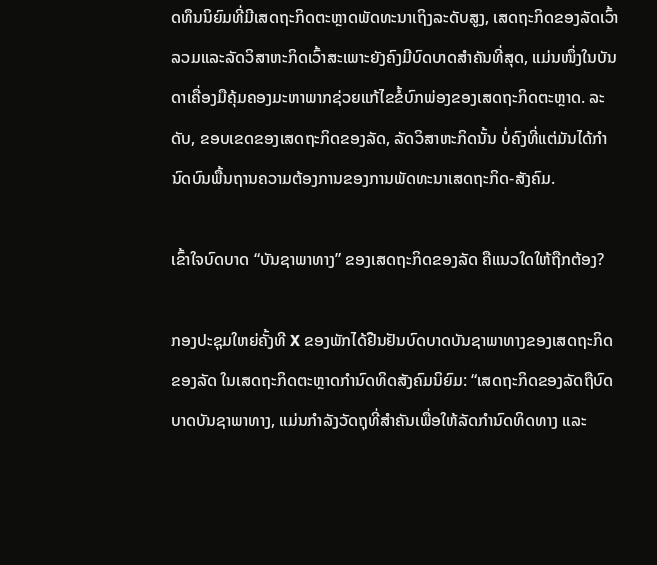ດທຶນນິຍົມທີ່ມີເສດຖະກິດຕະຫຼາດພັດທະນາເຖິງລະດັບສູງ, ເສດຖະກິດຂອງລັດເວົ້າລວມແລະລັດວິສາຫະກິດເວົ້າສະເພາະຍັງຄົງມີບົດບາດສຳຄັນທີ່ສຸດ, ແມ່ນໜຶ່ງໃນບັນດາເຄື່ອງມືຄຸ້ມຄອງມະຫາພາກຊ່ວຍແກ້ໄຂຂໍ້ບົກພ່ອງຂອງເສດຖະກິດຕະຫຼາດ. ລະດັບ, ຂອບເຂດຂອງເສດຖະກິດຂອງລັດ, ລັດວິສາຫະກິດນັ້ນ ບໍ່ຄົງທີ່ແຕ່ມັນໄດ້ກຳນົດບົນພື້ນຖານຄວາມຕ້ອງການຂອງການພັດທະນາເສດຖະກິດ-ສັງຄົມ.

ເຂົ້າໃຈບົດບາດ “ບັນຊາພາທາງ” ຂອງເສດຖະກິດຂອງລັດ ຄືແນວໃດໃຫ້ຖືກຕ້ອງ?

ກອງປະຊຸມໃຫຍ່ຄັ້ງທີ X ຂອງພັກໄດ້ຢືນຢັນບົດບາດບັນຊາພາທາງຂອງເສດຖະກິດຂອງລັດ ໃນເສດຖະກິດຕະຫຼາດກຳນົດທິດສັງຄົມນິຍົມ: “ເສດຖະກິດຂອງລັດຖືບົດບາດບັນຊາພາທາງ, ແມ່ນກຳລັງວັດຖຸທີ່ສຳຄັນເພື່ອໃຫ້ລັດກຳນົດທິດທາງ ແລະ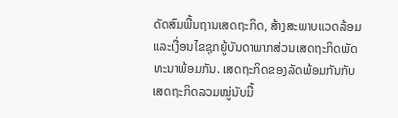ດັດສົມພື້ນຖານເສດຖະກິດ, ສ້າງສະພາບແວດລ້ອມ ແລະເງື່ອນໄຂຊຸກຍູ້ບັນດາພາກສ່ວນເສດຖະກິດພັດທະນາພ້ອມກັນ. ເສດຖະກິດຂອງລັດພ້ອມກັນກັບເສດຖະກິດລວມໝູ່ນັບມື້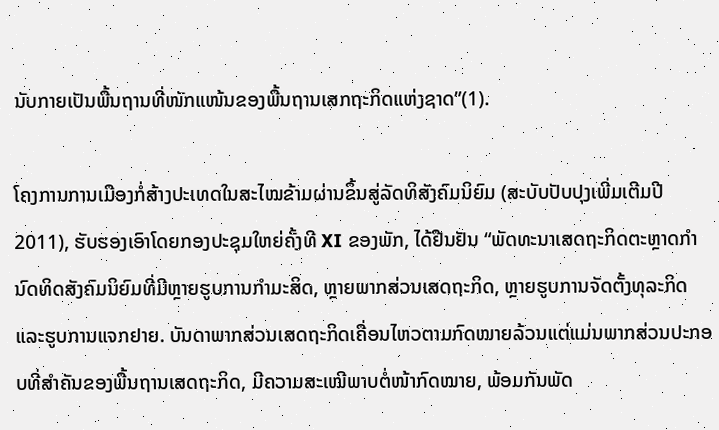ນັບກາຍເປັນພື້ນຖານທີ່ໜັກແໜ້ນຂອງພື້ນຖານເສກຖະກິດແຫ່ງຊາດ”(1).

ໂຄງການການເມືອງກໍ່ສ້າງປະເທດໃນສະໄໝຂ້າມຜ່ານຂຶ້ນສູ່ລັດທິສັງຄົມນິຍົມ (ສະບັບປັບປຸງເພີ່ມເຕີມປີ 2011), ຮັບຮອງເອົາໂດຍກອງປະຊຸມໃຫຍ່ຄັ້ງທີ XI ຂອງພັກ, ໄດ້ຢືນຢັນ “ພັດທະນາເສດຖະກິດຕະຫຼາດກຳນົດທິດສັງຄົມນິຍົມທີ່ມີຫຼາຍຮູບການກຳມະສິດ, ຫຼາຍພາກສ່ວນເສດຖະກິດ, ຫຼາຍຮູບການຈັດຕັ້ງທຸລະກິດແລະຮູບການແຈກຢາຍ. ບັນດາພາກສ່ວນເສດຖະກິດເຄື່ອນໄຫວຕາມກົດໝາຍລ້ວນແຕ່ແມ່ນພາກສ່ວນປະກອບທີ່ສຳຄັນຂອງພື້ນຖານເສດຖະກິດ, ມີຄວາມສະເໝີພາບຕໍ່ໜ້າກົດໝາຍ, ພ້ອມກັນພັດ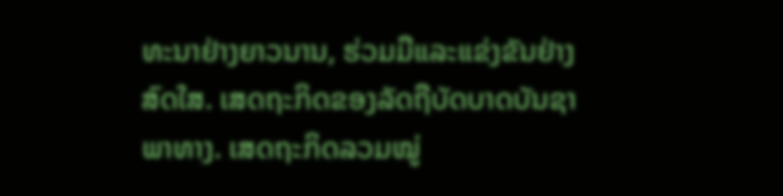ທະນາຢ່າງຍາວນານ, ຮ່ວມມືແລະແຂ່ງຂັນຢ່າງສົດໃສ. ເສດຖະກິດຂອງລັດຖືບັດບາດບັນຊາພາທາງ. ເສດຖະກິດລວມໝູ່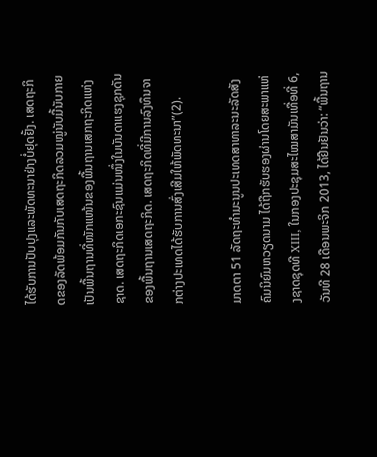ໄດ້ຮັບການປັບປຸງແລະພັດທະນາຢ່າງບໍ່ຢຸດຢັ້ງ. ເສດຖະກິດຂອງລັດພ້ອມກັນກັບເສດຖະກິດລວມໝູ່ນັບມື້ນັບກາຍເປັນພື້ນຖານທີ່ໜັກແໜ້ນຂອງພື້ນຖານເສກຖະກິດແຫ່ງຊາດ. ເສດຖະກິດເອກະຊົນແມ່ນໜຶ່ງໃນບັນດາແຮງຊຸກດັນຂອງພື້ນຖານເສດຖະກິດ. ເສດຖະກິດທີ່ມີການລົງທຶນຈາກຕ່າງປະເທດໄດ້ຮັບການສົ່ງເສີມໃຫ້ພັດທະນາ”(2).

ມາດຕາ 51 ລັດຖະທຳມະນູນປະເທດສາທາລະນະລັດສັງຄົມນິຍົມຫວຽດນາມ ໄດ້ຖືກຮັບຮອງຜ່ານໂດຍສະພາແຫ່ງຊາດຊຸດທີ XIII, ໃນກອງປະຊຸມສະໄໝສາມັນເທື່ອທີ່ 6, ວັນທີ 28 ເດືອນພະຈິກ 2013, ໄດ້ຢືນຢັນວ່າ: “ພື້ນຖານ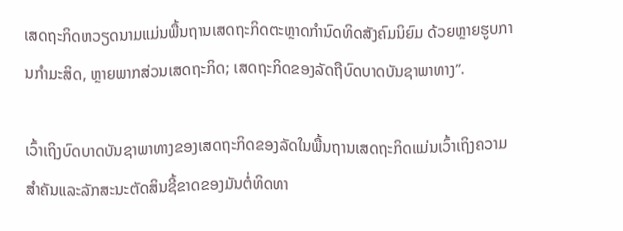ເສດຖະກິດຫວຽດນາມແມ່ນພື້ນຖານເສດຖະກິດຕະຫຼາດກຳນົດທິດສັງຄົມນິຍົມ ດ້ວຍຫຼາຍຮູບການກຳມະສິດ, ຫຼາຍພາກສ່ວນເສດຖະກິດ; ເສດຖະກິດຂອງລັດຖືບົດບາດບັນຊາພາທາງ”.

ເວົ້າເຖິງບົດບາດບັນຊາພາທາງຂອງເສດຖະກິດຂອງລັດໃນພື້ນຖານເສດຖະກິດແມ່ນເວົ້າເຖິງຄວາມສຳຄັນແລະລັກສະນະຕັດສິນຊີ້ຂາດຂອງມັນຕໍ່ທິດທາ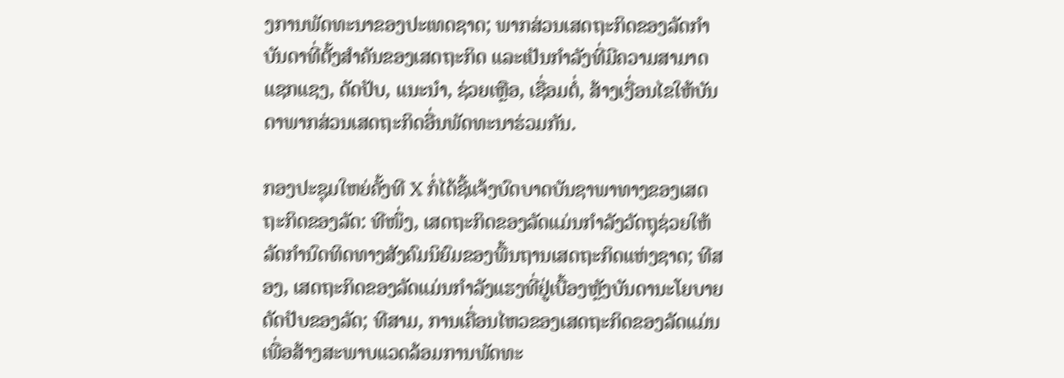ງການພັດທະນາຂອງປະເທດຊາດ; ພາກສ່ວນເສດຖະກິດຂອງລັດກຳບັນດາທີ່ຕັ້ງສຳຄັນຂອງເສດຖະກິດ ແລະເປັນກຳລັງທີ່ມີຄວາມສາມາດແຊກແຊງ, ດັດປັບ, ແນະນຳ, ຊ່ວຍເຫຼືອ, ເຊື່ອມຕໍ່, ສ້າງເງື່ອນໄຂໃຫ້ບັນດາພາກສ່ວນເສດຖະກິດອື່ນພັດທະນາຮ່ວມກັນ.

ກອງປະຊຸມໃຫຍ່ຄັ້ງທີ X ກໍ່ໄດ້ຊີ້ແຈ້ງບົດບາດບັນຊາພາທາງຂອງເສດຖະກິດຂອງລັດ: ທີໜຶ່ງ, ເສດຖະກິດຂອງລັດແມ່ນກຳລັງວັດຖຸຊ່ວຍໃຫ້ລັດກຳນົດທິດທາງສັງຄົມນິຍົມຂອງພື້ນຖານເສດຖະກິດແຫ່ງຊາດ; ທີສອງ, ເສດຖະກິດຂອງລັດແມ່ນກຳລັງແຮງທີ່ຢູ່ເບື້ອງຫຼັງບັນດານະໂຍບາຍດັດປັບຂອງລັດ; ທີສາມ, ການເຄື່ອນໄຫວຂອງເສດຖະກິດຂອງລັດແມ່ນເພື່ອສ້າງສະພາບແວດລ້ອມການພັດທະ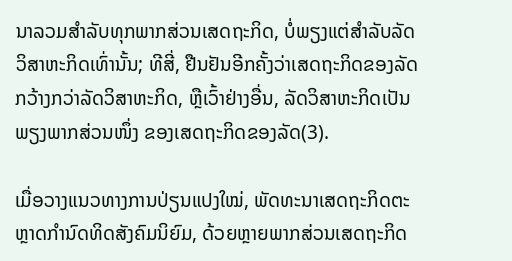ນາລວມສຳລັບທຸກພາກສ່ວນເສດຖະກິດ, ບໍ່ພຽງແຕ່ສຳລັບລັດວິສາຫະກິດເທົ່ານັ້ນ; ທີສີ່, ຢືນຢັນອີກຄັ້ງວ່າເສດຖະກິດຂອງລັດກວ້າງກວ່າລັດວິສາຫະກິດ, ຫຼືເວົ້າຢ່າງອື່ນ, ລັດວິສາຫະກິດເປັນພຽງພາກສ່ວນໜຶ່ງ ຂອງເສດຖະກິດຂອງລັດ(3).

ເມື່ອວາງແນວທາງການປ່ຽນແປງໃໝ່, ພັດທະນາເສດຖະກິດຕະຫຼາດກຳນົດທິດສັງຄົມນິຍົມ, ດ້ວຍຫຼາຍພາກສ່ວນເສດຖະກິດ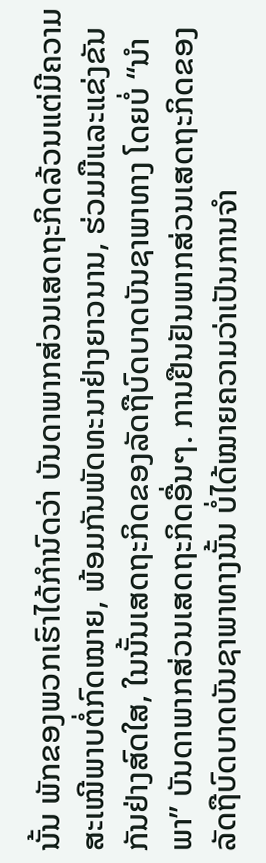ນັ້ນ ພັກຂອງພວກເຮົາໄດ້ກຳນົດວ່າ ບັນດາພາກສ່ວນເສດຖະກິດລ້ວນແຕ່ມີຄວາມສະເໝີພາບຕໍ່ກົດໝາຍ, ພ້ອມກັນພັດທະນາຢ່າງຍາວນານ, ຮ່ວມມືແລະແຂ່ງຂັນກັນຢ່າງສົດໃສ, ໃນນັ້ນເສດຖະກິດຂອງລັດຖືບົດບາດບັນຊາພາທາງ ໂດຍບໍ່ “ນຳພາ” ບັນດາພາກສ່ວນເສດຖະກິດອື່ນໆ. ການຢືນຢັນພາກສ່ວນເສດຖະກິດຂອງລັດຖືບົດບາດບັນຊາພາທາງນັ້ນ ບໍ່ໄດ້ໝາຍຄວາມວ່າເປັນການຈຳ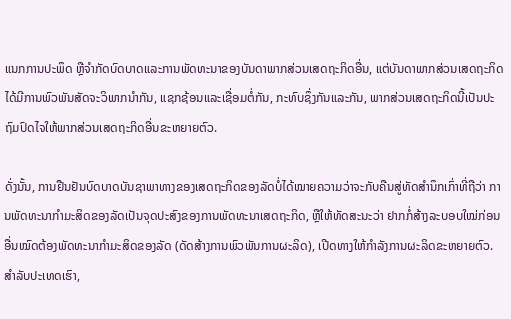ແນກການປະພຶດ ຫຼືຈຳກັດບົດບາດແລະການພັດທະນາຂອງບັນດາພາກສ່ວນເສດຖະກິດອື່ນ, ແຕ່ບັນດາພາກສ່ວນເສດຖະກິດໄດ້ມີການພົວພັນສັດຈະວິພາກນຳກັນ, ແຊກຊ້ອນແລະເຊື່ອມຕໍ່ກັນ, ກະທົບຊຶ່ງກັນແລະກັນ, ພາກສ່ວນເສດຖະກິດນີ້ເປັນປະຖົມປົດໄຈໃຫ້ພາກສ່ວນເສດຖະກິດອື່ນຂະຫຍາຍຕົວ.

ດັ່ງນັ້ນ, ການຢືນຢັນບົດບາດບັນຊາພາທາງຂອງເສດຖະກິດຂອງລັດບໍ່ໄດ້ໝາຍຄວາມວ່າຈະກັບຄືນສູ່ທັດສຳນຶກເກົ່າທີ່ຖືວ່າ ການພັດທະນາກຳມະສິດຂອງລັດເປັນຈຸດປະສົງຂອງການພັດທະນາເສດຖະກິດ, ຫຼືໃຫ້ທັດສະນະວ່າ ຢາກກໍ່ສ້າງລະບອບໃໝ່ກ່ອນອື່ນໝົດຕ້ອງພັດທະນາກຳມະສິດຂອງລັດ (ດັດສ້າງການພົວພັນການຜະລິດ), ເປີດທາງໃຫ້ກຳລັງການຜະລິດຂະຫຍາຍຕົວ. ສຳລັບປະເທດເຮົາ,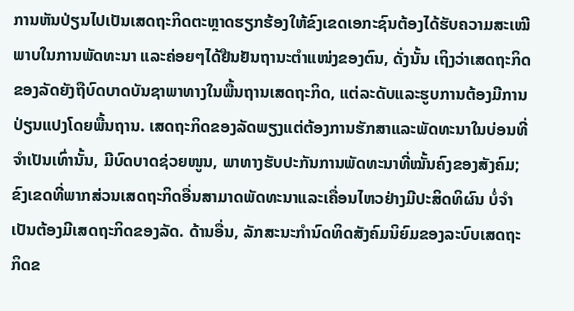ການຫັນປ່ຽນໄປເປັນເສດຖະກິດຕະຫຼາດຮຽກຮ້ອງໃຫ້ຂົງເຂດເອກະຊົນຕ້ອງໄດ້ຮັບຄວາມສະເໝີພາບໃນການພັດທະນາ ແລະຄ່ອຍໆໄດ້ຢືນຢັນຖານະຕຳແໜ່ງຂອງຕົນ, ດັ່ງນັ້ນ ເຖິງວ່າເສດຖະກິດຂອງລັດຍັງຖືບົດບາດບັນຊາພາທາງໃນພື້ນຖານເສດຖະກິດ, ແຕ່ລະດັບແລະຮູບການຕ້ອງມີການປ່ຽນແປງໂດຍພື້ນຖານ. ເສດຖະກິດຂອງລັດພຽງແຕ່ຕ້ອງການຮັກສາແລະພັດທະນາໃນບ່ອນທີ່ຈຳເປັນເທົ່ານັ້ນ, ມີບົດບາດຊ່ວຍໜູນ, ພາທາງຮັບປະກັນການພັດທະນາທີ່ໝັ້ນຄົງຂອງສັງຄົມ; ຂົງເຂດທີ່ພາກສ່ວນເສດຖະກິດອື່ນສາມາດພັດທະນາແລະເຄື່ອນໄຫວຢ່າງມີປະສິດທິຜົນ ບໍ່ຈຳເປັນຕ້ອງມີເສດຖະກິດຂອງລັດ. ດ້ານອື່ນ, ລັກສະນະກຳນົດທິດສັງຄົມນິຍົມຂອງລະບົບເສດຖະກິດຂ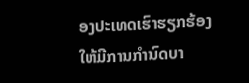ອງປະເທດເຮົາຮຽກຮ້ອງໃຫ້ມີການກຳນົດບາ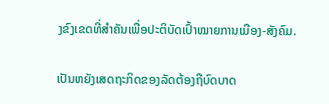ງຂົງເຂດທີ່ສຳຄັນເພື່ອປະຕິບັດເປົ້າໝາຍການເມືອງ-ສັງຄົມ.

ເປັນຫຍັງເສດຖະກິດຂອງລັດຕ້ອງຖືບົດບາດ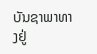ບັນຊາພາທາງຢູ່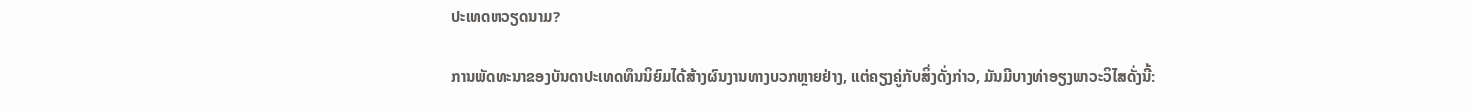ປະເທດຫວຽດນາມ?

ການພັດທະນາຂອງບັນດາປະເທດທຶນນິຍົມໄດ້ສ້າງຜົນງານທາງບວກຫຼາຍຢ່າງ, ແຕ່ຄຽງຄູ່ກັບສິ່ງດັ່ງກ່າວ, ມັນມີບາງທ່າອຽງພາວະວິໄສດັ່ງນີ້: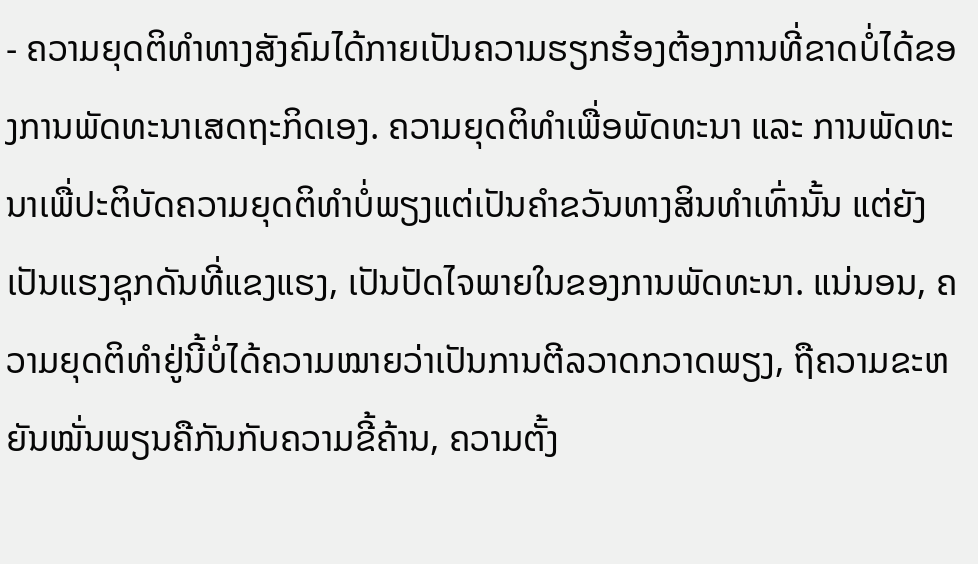- ຄວາມຍຸດຕິທຳທາງສັງຄົມໄດ້ກາຍເປັນຄວາມຮຽກຮ້ອງຕ້ອງການທີ່ຂາດບໍ່ໄດ້ຂອງການພັດທະນາເສດຖະກິດເອງ. ຄວາມຍຸດຕິທຳເພື່ອພັດທະນາ ແລະ ການພັດທະນາເພື່ປະຕິບັດຄວາມຍຸດຕິທຳບໍ່ພຽງແຕ່ເປັນຄຳຂວັນທາງສິນທຳເທົ່ານັ້ນ ແຕ່ຍັງເປັນແຮງຊຸກດັນທີ່ແຂງແຮງ, ເປັນປັດໄຈພາຍໃນຂອງການພັດທະນາ. ແນ່ນອນ, ຄວາມຍຸດຕິທຳຢູ່ນີ້ບໍ່ໄດ້ຄວາມໝາຍວ່າເປັນການຕີລວາດກວາດພຽງ, ຖືຄວາມຂະຫຍັນໝັ່ນພຽນຄືກັນກັບຄວາມຂີ້ຄ້ານ, ຄວາມຕັ້ງ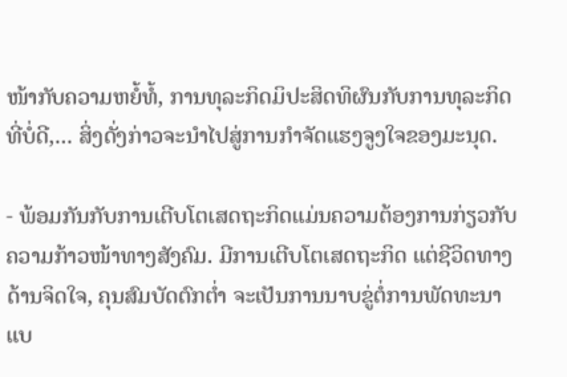ໜ້າກັບຄວາມຫຍໍ້ທໍ້, ການທຸລະກິດມິປະສິດທິຜົນກັບການທຸລະກິດທີ່ບໍ່ດີ,... ສິ່ງດັ່ງກ່າວຈະນຳໄປສູ່ການກຳຈັດແຮງຈູງໃຈຂອງມະນຸດ.

- ພ້ອມກັນກັບການເຕີບໂຕເສດຖະກິດແມ່ນຄວາມຕ້ອງການກ່ຽວກັບຄວາມກ້າວໜ້າທາງສັງຄົມ. ມີການເຕີບໂຕເສດຖະກິດ ແຕ່ຊີວິດທາງດ້ານຈິດໃຈ, ຄຸນສົມບັດຕົກຕ່ຳ ຈະເປັນການນາບຂູ່ຕໍ່ການພັດທະນາແບ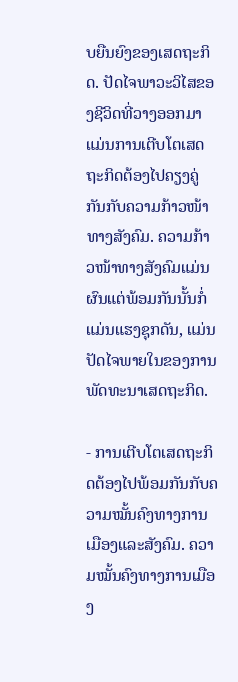ບຍືນຍົງຂອງເສດຖະກິດ. ປັດໄຈພາວະວິໄສຂອງຊີວິດທີ່ວາງອອກມາແມ່ນການເຕີບໂຕເສດຖະກິດຕ້ອງໄປຄຽງຄູ່ກັນກັບຄວາມກ້າວໜ້າທາງສັງຄົມ. ຄວາມກ້າວໜ້າທາງສັງຄົມແມ່ນຜົນແຕ່ພ້ອມກັນນັ້ນກໍ່ແມ່ນແຮງຊຸກດັນ, ແມ່ນປັດໄຈພາຍໃນຂອງການພັດທະນາເສດຖະກິດ.

- ການເຕີບໂຕເສດຖະກິດຕ້ອງໄປພ້ອມກັນກັບຄວາມໝັ້ນຄົງທາງການເມືອງແລະສັງຄົມ. ຄວາມໝັ້ນຄົງທາງການເມືອງ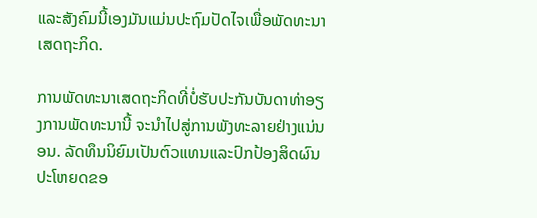ແລະສັງຄົມນີ້ເອງມັນແມ່ນປະຖົມປັດໄຈເພື່ອພັດທະນາເສດຖະກິດ.

ການພັດທະນາເສດຖະກິດທີ່ບໍ່ຮັບປະກັນບັນດາທ່າອຽງການພັດທະນານີ້ ຈະນຳໄປສູ່ການພັງທະລາຍຢ່າງແນ່ນອນ. ລັດທຶນນິຍົມເປັນຕົວແທນແລະປົກປ້ອງສິດຜົນປະໂຫຍດຂອ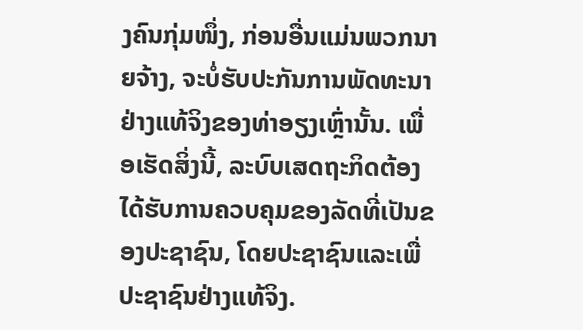ງຄົນກຸ່ມໜຶ່ງ, ກ່ອນອື່ນແມ່ນພວກນາຍຈ້າງ, ຈະບໍ່ຮັບປະກັນການພັດທະນາຢ່າງແທ້ຈິງຂອງທ່າອຽງເຫຼົ່ານັ້ນ. ເພື່ອເຮັດສິ່ງນີ້, ລະບົບເສດຖະກິດຕ້ອງໄດ້ຮັບການຄວບຄຸມຂອງລັດທີ່ເປັນຂອງປະຊາຊົນ, ໂດຍປະຊາຊົນແລະເພື່ປະຊາຊົນຢ່າງແທ້ຈິງ.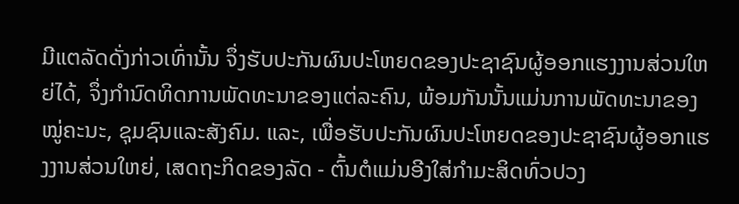ມີແຕລັດດັ່ງກ່າວເທົ່ານັ້ນ ຈຶ່ງຮັບປະກັນຜົນປະໂຫຍດຂອງປະຊາຊົນຜູ້ອອກແຮງງານສ່ວນໃຫຍ່ໄດ້, ຈຶ່ງກຳນົດທິດການພັດທະນາຂອງແຕ່ລະຄົນ, ພ້ອມກັນນັ້ນແມ່ນການພັດທະນາຂອງໝູ່ຄະນະ, ຊຸມຊົນແລະສັງຄົມ. ແລະ, ເພື່ອຮັບປະກັນຜົນປະໂຫຍດຂອງປະຊາຊົນຜູ້ອອກແຮງງານສ່ວນໃຫຍ່, ເສດຖະກິດຂອງລັດ - ຕົ້ນຕໍແມ່ນອີງໃສ່ກຳມະສິດທົ່ວປວງ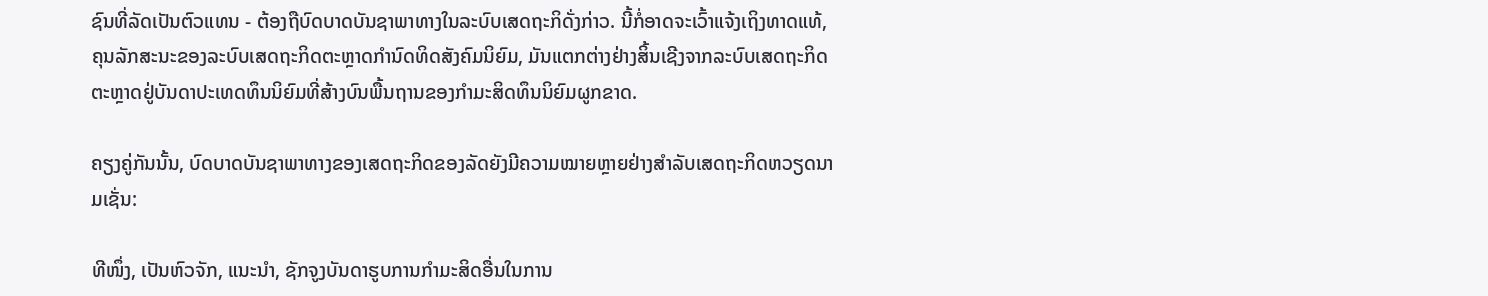ຊົນທີ່ລັດເປັນຕົວແທນ - ຕ້ອງຖືບົດບາດບັນຊາພາທາງໃນລະບົບເສດຖະກິດັ່ງກ່າວ. ນີ້ກໍ່ອາດຈະເວົ້າແຈ້ງເຖິງທາດແທ້, ຄຸນລັກສະນະຂອງລະບົບເສດຖະກິດຕະຫຼາດກຳນົດທິດສັງຄົມນິຍົມ, ມັນແຕກຕ່າງຢ່າງສິ້ນເຊີງຈາກລະບົບເສດຖະກິດຕະຫຼາດຢູ່ບັນດາປະເທດທຶນນິຍົມທີ່ສ້າງບົນພື້ນຖານຂອງກຳມະສິດທຶນນິຍົມຜູກຂາດ.

ຄຽງຄູ່ກັນນັ້ນ, ບົດບາດບັນຊາພາທາງຂອງເສດຖະກິດຂອງລັດຍັງມີຄວາມໝາຍຫຼາຍຢ່າງສຳລັບເສດຖະກິດຫວຽດນາມເຊັ່ນ:

ທີໜຶ່ງ, ເປັນຫົວຈັກ, ແນະນຳ, ຊັກຈູງບັນດາຮູບການກຳມະສິດອື່ນໃນການ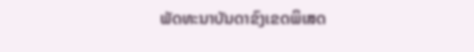ພັດທະນາບັນດາຂົງເຂດພິເສດ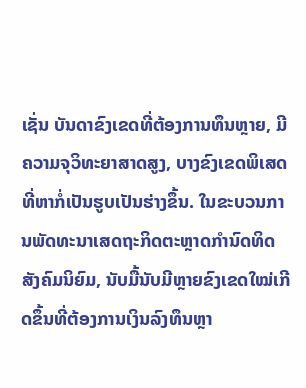ເຊັ່ນ ບັນດາຂົງເຂດທີ່ຕ້ອງການທຶນຫຼາຍ, ມີຄວາມຈຸວິທະຍາສາດສູງ, ບາງຂົງເຂດພິເສດທີ່ຫາກໍ່ເປັນຮູບເປັນຮ່າງຂຶ້ນ. ໃນຂະບວນການພັດທະນາເສດຖະກິດຕະຫຼາດກຳນົດທິດສັງຄົມນິຍົມ, ນັບມື້ນັບມີຫຼາຍຂົງເຂດໃໝ່ເກີດຂຶ້ນທີ່ຕ້ອງການເງິນລົງທຶນຫຼາ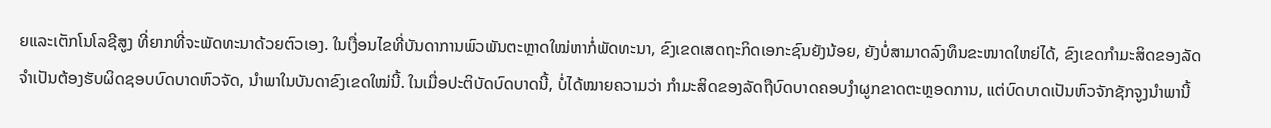ຍແລະເຕັກໂນໂລຊີສູງ ທີ່ຍາກທີ່ຈະພັດທະນາດ້ວຍຕົວເອງ. ໃນເງື່ອນໄຂທີ່ບັນດາການພົວພັນຕະຫຼາດໃໝ່ຫາກໍ່ພັດທະນາ, ຂົງເຂດເສດຖະກິດເອກະຊົນຍັງນ້ອຍ, ຍັງບໍ່ສາມາດລົງທຶນຂະໜາດໃຫຍ່ໄດ້, ຂົງເຂດກຳມະສິດຂອງລັດຈຳເປັນຕ້ອງຮັບຜິດຊອບບົດບາດຫົວຈັດ, ນຳພາໃນບັນດາຂົງເຂດໃໝ່ນີ້. ໃນເມື່ອປະຕິບັດບົດບາດນີ້, ບໍ່ໄດ້ໝາຍຄວາມວ່າ ກຳມະສິດຂອງລັດຖືບົດບາດຄອບງຳຜູກຂາດຕະຫຼອດການ, ແຕ່ບົດບາດເປັນຫົວຈັກຊັກຈູງນຳພານີ້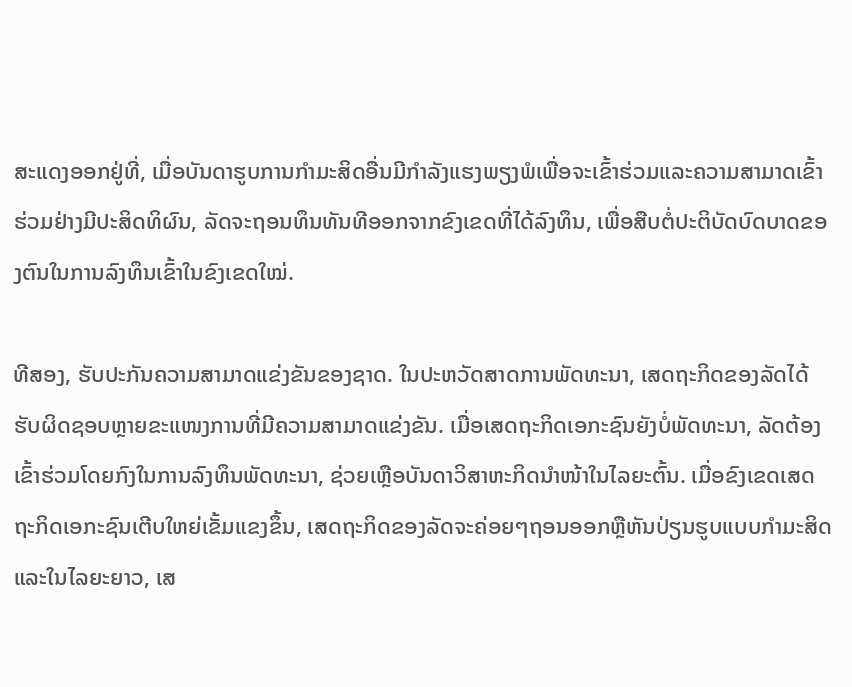ສະແດງອອກຢູ່ທີ່, ເມື່ອບັນດາຮູບການກຳມະສິດອື່ນມີກຳລັງແຮງພຽງພໍເພື່ອຈະເຂົ້າຮ່ວມແລະຄວາມສາມາດເຂົ້າຮ່ວມຢ່າງມີປະສິດທິຜົນ, ລັດຈະຖອນທຶນທັນທີອອກຈາກຂົງເຂດທີ່ໄດ້ລົງທຶນ, ເພື່ອສືບຕໍ່ປະຕິບັດບົດບາດຂອງຕົນໃນການລົງທຶນເຂົ້າໃນຂົງເຂດໃໝ່.

ທີສອງ, ຮັບປະກັນຄວາມສາມາດແຂ່ງຂັນຂອງຊາດ. ໃນປະຫວັດສາດການພັດທະນາ, ເສດຖະກິດຂອງລັດໄດ້ຮັບຜິດຊອບຫຼາຍຂະແໜງການທີ່ມີຄວາມສາມາດແຂ່ງຂັນ. ເມື່ອເສດຖະກິດເອກະຊົນຍັງບໍ່ພັດທະນາ, ລັດຕ້ອງເຂົ້າຮ່ວມໂດຍກົງໃນການລົງທຶນພັດທະນາ, ຊ່ວຍເຫຼືອບັນດາວິສາຫະກິດນຳໜ້າໃນໄລຍະຕົ້ນ. ເມື່ອຂົງເຂດເສດຖະກິດເອກະຊົນເຕີບໃຫຍ່ເຂັ້ມແຂງຂຶ້ນ, ເສດຖະກິດຂອງລັດຈະຄ່ອຍໆຖອນອອກຫຼືຫັນປ່ຽນຮູບແບບກຳມະສິດ ແລະໃນໄລຍະຍາວ, ເສ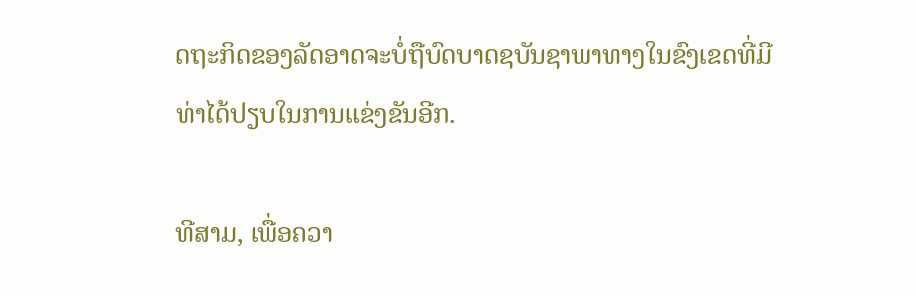ດຖະກິດຂອງລັດອາດຈະບໍ່ຖືບົດບາດຊບັນຊາພາທາງໃນຂົງເຂດທີ່ມີທ່າໄດ້ປຽບໃນການແຂ່ງຂັນອີກ.

ທີສາມ, ເພື່ອຄວາ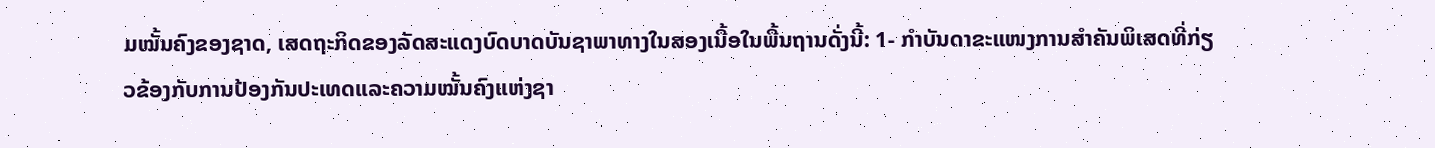ມໝັ້ນຄົງຂອງຊາດ, ເສດຖະກິດຂອງລັດສະແດງບົດບາດບັນຊາພາທາງໃນສອງເນື້ອໃນພື້ນຖານດັ່ງນີ້: 1- ກຳບັນດາຂະແໜງການສຳຄັນພິເສດທີ່ກ່ຽວຂ້ອງກັບການປ້ອງກັນປະເທດແລະຄວາມໝັ້ນຄົງແຫ່ງຊາ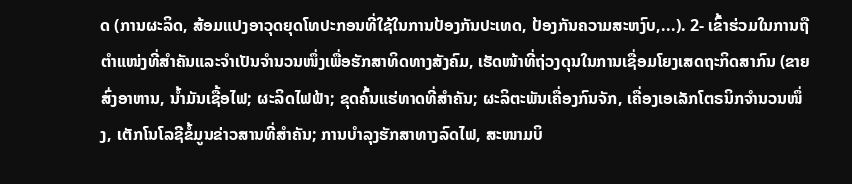ດ (ການຜະລິດ, ສ້ອມແປງອາວຸດຍຸດໂທປະກອນທີ່ໃຊ້ໃນການປ້ອງກັນປະເທດ, ປ້ອງກັນຄວາມສະຫງົບ,...). 2- ເຂົ້າຮ່ວມໃນການຖືຕຳແໜ່ງທີ່ສຳຄັນແລະຈຳເປັນຈຳນວນໜຶ່ງເພື່ອຮັກສາທິດທາງສັງຄົມ, ເຮັດໜ້າທີ່ຖ່ວງດຸນໃນການເຊື່ອມໂຍງເສດຖະກິດສາກົນ (ຂາຍສົ່ງອາຫານ, ນ້ຳມັນເຊື້ອໄຟ; ຜະລິດໄຟຟ້າ; ຂຸດຄົ້ນແຮ່ທາດທີ່ສຳຄັນ; ຜະລິຕະພັນເຄື່ອງກົນຈັກ, ເຄື່ອງເອເລັກໂຕຣນິກຈຳນວນໜຶ່ງ, ເຕັກໂນໂລຊີຂໍ້ມູນຂ່າວສານທີ່ສຳຄັນ; ການບຳລຸງຮັກສາທາງລົດໄຟ, ສະໜາມບິ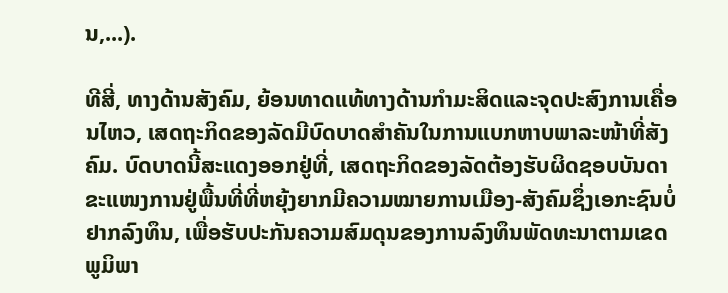ນ,...).

ທີສີ່, ທາງດ້ານສັງຄົມ, ຍ້ອນທາດແທ້ທາງດ້ານກຳມະສິດແລະຈຸດປະສົງການເຄື່ອນໄຫວ, ເສດຖະກິດຂອງລັດມີບົດບາດສຳຄັນໃນການແບກຫາບພາລະໜ້າທີ່ສັງຄົມ. ບົດບາດນີ້ສະແດງອອກຢູ່ທີ່, ເສດຖະກິດຂອງລັດຕ້ອງຮັບຜິດຊອບບັນດາຂະແໜງການຢູ່ພື້ນທີ່ທີ່ຫຍຸ້ງຍາກມີຄວາມໝາຍການເມືອງ-ສັງຄົມຊຶ່ງເອກະຊົນບໍ່ຢາກລົງທຶນ, ເພື່ອຮັບປະກັນຄວາມສົມດຸນຂອງການລົງທຶນພັດທະນາຕາມເຂດພູມິພາ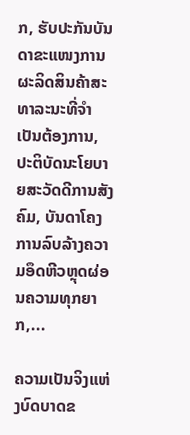ກ, ຮັບປະກັນບັນດາຂະແໜງການຜະລິດສິນຄ້າສະທາລະນະທີ່ຈຳເປັນຕ້ອງການ, ປະຕິບັດນະໂຍບາຍສະວັດດີການສັງຄົມ, ບັນດາໂຄງການລົບລ້າງຄວາມອຶດຫີວຫຼຸດຜ່ອນຄວາມທຸກຍາກ,...

ຄວາມເປັນຈິງແຫ່ງບົດບາດຂ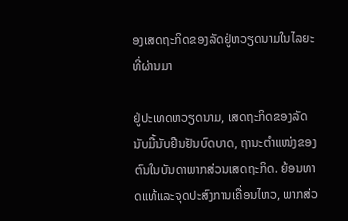ອງເສດຖະກິດຂອງລັດຢູ່ຫວຽດນາມໃນໄລຍະທີ່ຜ່ານມາ

ຢູ່ປະເທດຫວຽດນາມ, ເສດຖະກິດຂອງລັດນັບມື້ນັບຢືນຢັນບົດບາດ, ຖານະຕຳແໜ່ງຂອງຕົນໃນບັນດາພາກສ່ວນເສດຖະກິດ. ຍ້ອນທາດແທ້ແລະຈຸດປະສົງການເຄື່ອນໄຫວ, ພາກສ່ວ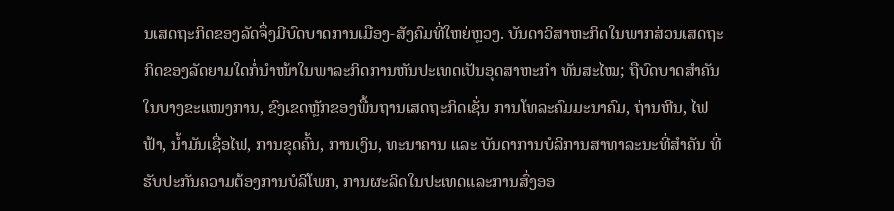ນເສດຖະກິດຂອງລັດຈຶ່ງມີບົດບາດການເມືອງ-ສັງຄົມທີ່ໃຫຍ່ຫຼວງ. ບັນດາວິສາຫະກິດໃນພາກສ່ວນເສດຖະກິດຂອງລັດຍາມໃດກໍ່ນຳໜ້າໃນພາລະກິດການຫັນປະເທດເປັນອຸດສາຫະກຳ ທັນສະໄໝ; ຖືບົດບາດສຳຄັນໃນບາງຂະແໜງການ, ຂົງເຂດຫຼັກຂອງພື້ນຖານເສດຖະກິດເຊັ່ນ ການໂທລະຄົມມະນາຄົມ, ຖ່ານຫີນ, ໄຟຟ້າ, ນ້ຳມັນເຊື່ອໄຟ, ການຂຸດຄົ້ນ, ການເງິນ, ທະນາຄານ ແລະ ບັນດາການບໍລິການສາທາລະນະທີ່ສຳຄັນ ທີ່ຮັບປະກັນຄວາມຕ້ອງການບໍລິໂພກ, ການຜະລິດໃນປະເທດແລະການສົ່ງອອ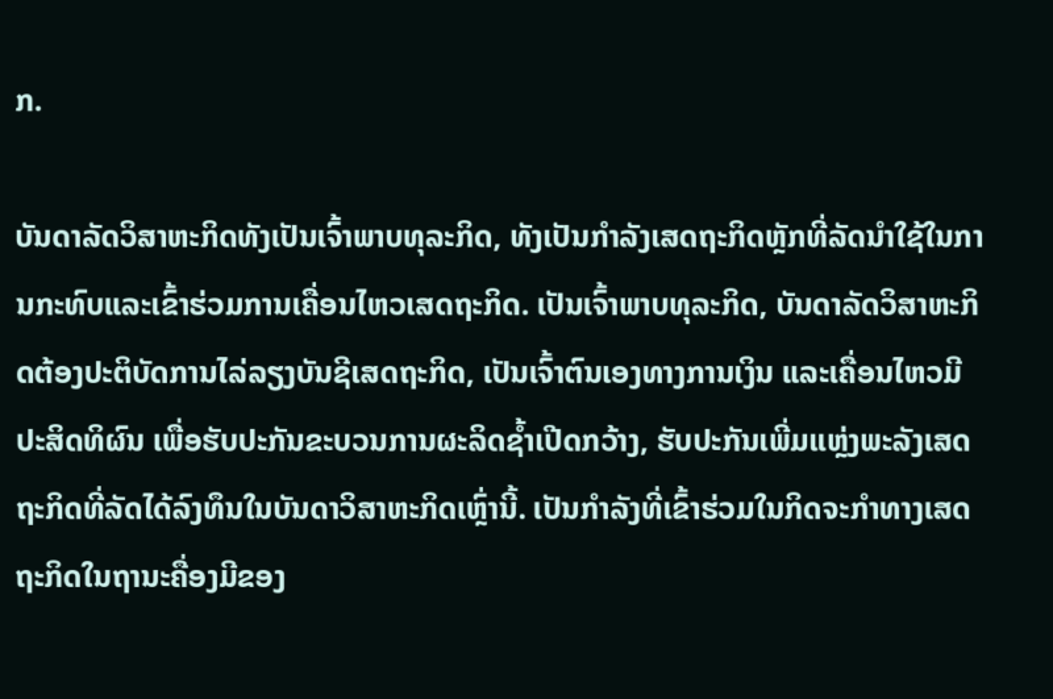ກ.

ບັນດາລັດວິສາຫະກິດທັງເປັນເຈົ້າພາບທຸລະກິດ, ທັງເປັນກຳລັງເສດຖະກິດຫຼັກທີ່ລັດນຳໃຊ້ໃນການກະທົບແລະເຂົ້າຮ່ວມການເຄື່ອນໄຫວເສດຖະກິດ. ເປັນເຈົ້າພາບທຸລະກິດ, ບັນດາລັດວິສາຫະກິດຕ້ອງປະຕິບັດການໄລ່ລຽງບັນຊີເສດຖະກິດ, ເປັນເຈົ້າຕົນເອງທາງການເງິນ ແລະເຄື່ອນໄຫວມີປະສິດທິຜົນ ເພື່ອຮັບປະກັນຂະບວນການຜະລິດຊ້ຳເປີດກວ້າງ, ຮັບປະກັນເພີ່ມແຫຼ່ງພະລັງເສດຖະກິດທີ່ລັດໄດ້ລົງທຶນໃນບັນດາວິສາຫະກິດເຫຼົ່ານີ້. ເປັນກຳລັງທີ່ເຂົ້າຮ່ວມໃນກິດຈະກຳທາງເສດຖະກິດໃນຖານະຄື່ອງມີຂອງ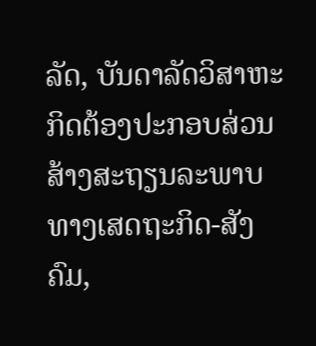ລັດ, ບັນດາລັດວິສາຫະກິດຕ້ອງປະກອບສ່ວນສ້າງສະຖຽນລະພາບທາງເສດຖະກິດ-ສັງຄົມ,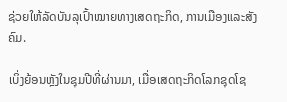ຊ່ວຍໃຫ້ລັດບັນລຸເປົ້າໝາຍທາງເສດຖະກິດ, ການເມືອງແລະສັງຄົມ.

ເບິ່ງຍ້ອນຫຼັງໃນຊຸມປີທີ່ຜ່ານມາ, ເມື່ອເສດຖະກິດໂລກຊຸດໂຊ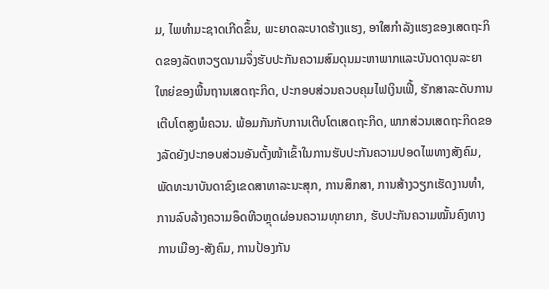ມ, ໄພທຳມະຊາດເກີດຂຶ້ນ, ພະຍາດລະບາດຮ້າງແຮງ, ອາໃສກຳລັງແຮງຂອງເສດຖະກິດຂອງລັດຫວຽດນາມຈຶ່ງຮັບປະກັນຄວາມສົມດຸນມະຫາພາກແລະບັນດາດຸນລະຍາໃຫຍ່ຂອງພື້ນຖານເສດຖະກິດ, ປະກອບສ່ວນຄວບຄຸມໄຟເງິນເຟີ້, ຮັກສາລະດັບການເຕີບໂຕສູງພໍຄວນ. ພ້ອມກັນກັບການເຕີບໂຕເສດຖະກິດ, ພາກສ່ວນເສດຖະກິດຂອງລັດຍັງປະກອບສ່ວນອັນຕັ້ງໜ້າເຂົ້າໃນການຮັບປະກັນຄວາມປອດໄພທາງສັງຄົມ, ພັດທະນາບັນດາຂົງເຂດສາທາລະນະສຸກ, ການສຶກສາ, ການສ້າງວຽກເຮັດງານທຳ, ການລົບລ້າງຄວາມອຶດຫີວຫຼຸດຜ່ອນຄວາມທຸກຍາກ, ຮັບປະກັນຄວາມໝັ້ນຄົງທາງການເມືອງ-ສັງຄົມ, ການປ້ອງກັນ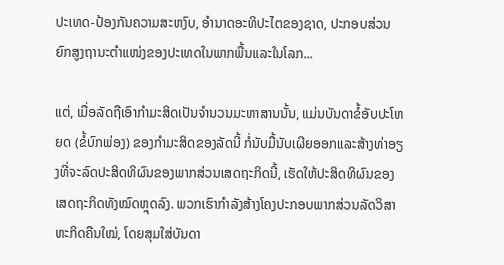ປະເທດ-ປ້ອງກັນຄວາມສະຫງົບ, ອຳນາດອະທິປະໄຕຂອງຊາດ, ປະກອບສ່ວນຍົກສູງຖານະຕຳແໜ່ງຂອງປະເທດໃນພາກພື້ນແລະໃນໂລກ...

ແຕ່, ເມື່ອລັດຖືເອົາກຳມະສິດເປັນຈຳນວນມະຫາສານນັ້ນ, ແມ່ນບັນດາຂໍ້ອັບປະໂຫຍດ (ຂໍ້ບົກພ່ອງ) ຂອງກຳມະສິດຂອງລັດນີ້ ກໍ່ນັບມື້ນັບເຜີຍອອກແລະສ້າງທ່າອຽງທີ່ຈະລົດປະສິດທິຜົນຂອງພາກສ່ວນເສດຖະກິດນີ້, ເຮັດໃຫ້ປະສິດທິຜົນຂອງເສດຖະກິດທັງໝົດຫຼຸດລົງ. ພວກເຮົາກຳລັງສ້າງໂຄງປະກອບພາກສ່ວນລັດວິສາຫະກິດຄືນໃໝ່, ໂດຍສຸມໃສ່ບັນດາ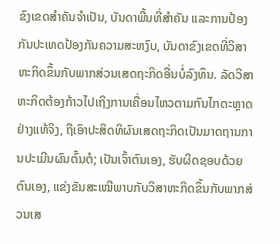ຂົງເຂດສຳຄັນຈຳເປັນ, ບັນດາພື້ນທີ່ສຳຄັນ ແລະການປ້ອງກັນປະເທດປ້ອງກັນຄວາມສະຫງົບ, ບັນດາຂົງເຂດທີ່ວິສາຫະກິດຂຶ້ນກັບພາກສ່ວນເສດຖະກິດອື່ນບໍ່ລົງທຶນ. ລັດວິສາຫະກິດຕ້ອງກ້າວໄປເຖິງການເຄື່ອນໄຫວຕາມກົນໄກຕະຫຼາດຢ່າງແທ້ຈິງ, ຖືເອົາປະສິດທິຜົນເສດຖະກິດເປັນມາດຖານການປະເມີນຜົນຕົ້ນຕໍ; ເປັນເຈົ້າຕົນເອງ, ຮັບຜິດຊອບດ້ວຍຕົນເອງ, ແຂ່ງຂັນສະເໝີພາບກັບວິສາຫະກິດຂຶ້ນກັບພາກສ່ວນເສ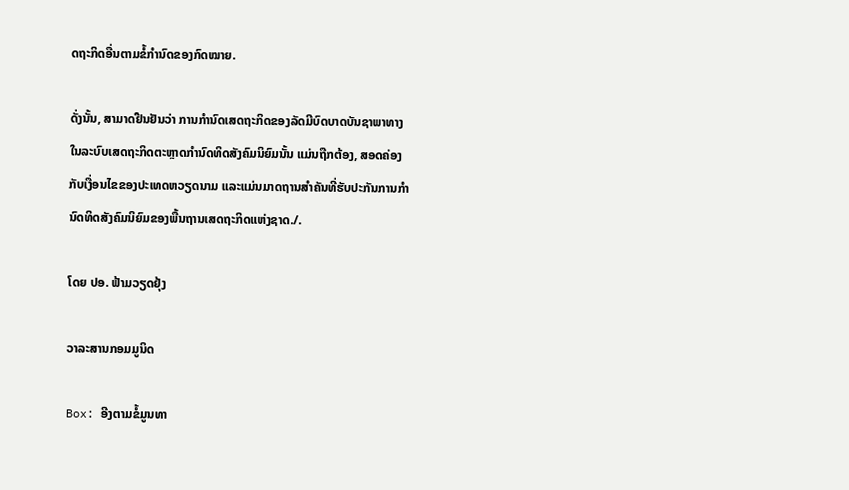ດຖະກິດອື່ນຕາມຂໍ້ກຳນົດຂອງກົດໝາຍ.

ດັ່ງນັ້ນ, ສາມາດຢືນຢັນວ່າ ການກຳນົດເສດຖະກິດຂອງລັດມີບົດບາດບັນຊາພາທາງໃນລະບົບເສດຖະກິດຕະຫຼາດກຳນົດທິດສັງຄົມນິຍົມນັ້ນ ແມ່ນຖືກຕ້ອງ, ສອດຄ່ອງກັບເງື່ອນໄຂຂອງປະເທດຫວຽດນາມ ແລະແມ່ນມາດຖານສຳຄັນທີ່ຮັບປະກັນການກຳນົດທິດສັງຄົມນິຍົມຂອງພື້ນຖານເສດຖະກິດແຫ່ງຊາດ./.

ໂດຍ ປອ. ຟ້າມວຽດຢຸ້ງ

ວາລະສານກອມມູນິດ

Box: ອີງຕາມຂໍ້ມູນທາ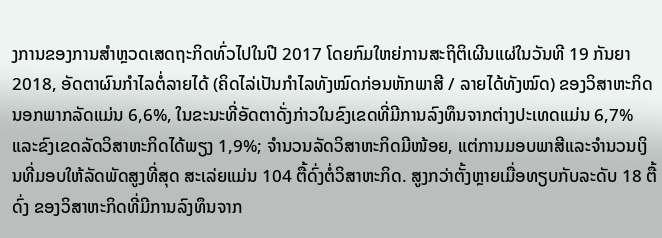ງການຂອງການສຳຫຼວດເສດຖະກິດທົ່ວໄປໃນປີ 2017 ໂດຍກົມໃຫຍ່ການສະຖິຕິເຜີນແຜ່ໃນວັນທີ 19 ກັນຍາ 2018, ອັດຕາຜົນກຳໄລຕໍ່ລາຍໄດ້ (ຄິດໄລ່ເປັນກຳໄລທັງໝົດກ່ອນຫັກພາສີ / ລາຍໄດ້ທັງໝົດ) ຂອງວິສາຫະກິດນອກພາກລັດແມ່ນ 6,6%, ໃນຂະນະທີ່ອັດຕາດັ່ງກ່າວໃນຂົງເຂດທີ່ມີການລົງທຶນຈາກຕ່າງປະເທດແມ່ນ 6,7% ແລະຂົງເຂດລັດວິສາຫະກິດໄດ້ພຽງ 1,9%; ຈຳນວນລັດວິສາຫະກິດມີໜ້ອຍ, ແຕ່ການມອບພາສີແລະຈຳນວນເງິນທີ່ມອບໃຫ້ລັດພັດສູງທີ່ສຸດ ສະເລ່ຍແມ່ນ 104 ຕື້ດົ່ງຕໍ່ວິສາຫະກິດ. ສູງກວ່າຕັ້ງຫຼາຍເມື່ອທຽບກັບລະດັບ 18 ຕື້ດົ່ງ ຂອງວິສາຫະກິດທີ່ມີການລົງທຶນຈາກ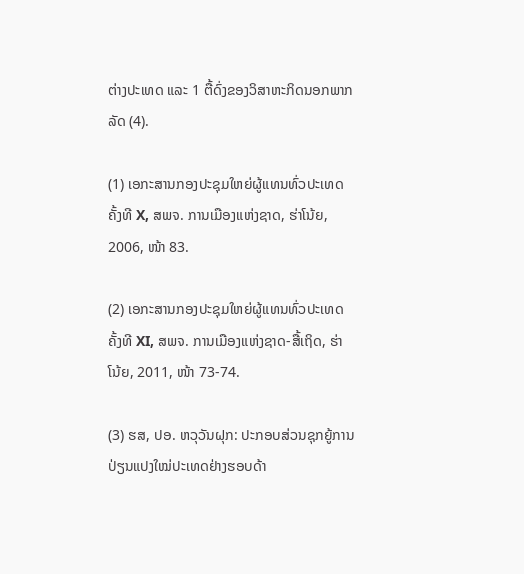ຕ່າງປະເທດ ແລະ 1 ຕື້ດົ່ງຂອງວິສາຫະກິດນອກພາກລັດ (4).

(1) ເອກະສານກອງປະຊຸມໃຫຍ່ຜູ້ແທນທົ່ວປະເທດຄັ້ງທີ X, ສພຈ. ການເມືອງແຫ່ງຊາດ, ຮ່າໂນ້ຍ, 2006, ໜ້າ 83.

(2) ເອກະສານກອງປະຊຸມໃຫຍ່ຜູ້ແທນທົ່ວປະເທດຄັ້ງທີ XI, ສພຈ. ການເມືອງແຫ່ງຊາດ-ສື້ເຖິດ, ຮ່າໂນ້ຍ, 2011, ໜ້າ 73-74.

(3) ຮສ, ປອ. ຫວຸວັນຝຸກ: ປະກອບສ່ວນຊຸກຍູ້ການປ່ຽນແປງໃໝ່ປະເທດຢ່າງຮອບດ້າ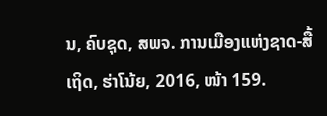ນ, ຄົບຊຸດ, ສພຈ. ການເມືອງແຫ່ງຊາດ-ສື້ເຖິດ, ຮ່າໂນ້ຍ, 2016, ໜ້າ 159.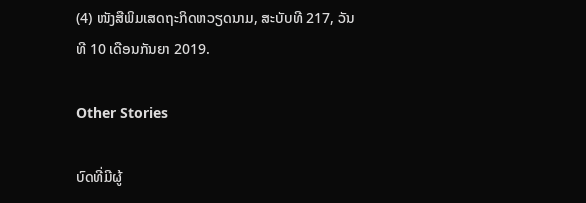(4) ໜັງສືພິມເສດຖະກິດຫວຽດນາມ, ສະບັບທີ 217, ວັນທີ 10 ເດືອນກັນຍາ 2019.

Other Stories

ບົດທີ່ມີຜູ້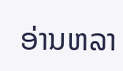ອ່ານຫລາ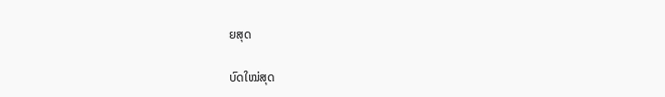ຍສຸດ

ບົດໃໝ່ສຸດ